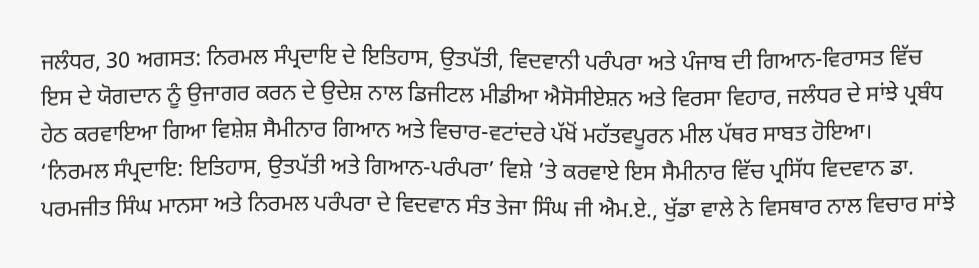ਜਲੰਧਰ, 30 ਅਗਸਤ: ਨਿਰਮਲ ਸੰਪ੍ਰਦਾਇ ਦੇ ਇਤਿਹਾਸ, ਉਤਪੱਤੀ, ਵਿਦਵਾਨੀ ਪਰੰਪਰਾ ਅਤੇ ਪੰਜਾਬ ਦੀ ਗਿਆਨ-ਵਿਰਾਸਤ ਵਿੱਚ ਇਸ ਦੇ ਯੋਗਦਾਨ ਨੂੰ ਉਜਾਗਰ ਕਰਨ ਦੇ ਉਦੇਸ਼ ਨਾਲ ਡਿਜੀਟਲ ਮੀਡੀਆ ਐਸੋਸੀਏਸ਼ਨ ਅਤੇ ਵਿਰਸਾ ਵਿਹਾਰ, ਜਲੰਧਰ ਦੇ ਸਾਂਝੇ ਪ੍ਰਬੰਧ ਹੇਠ ਕਰਵਾਇਆ ਗਿਆ ਵਿਸ਼ੇਸ਼ ਸੈਮੀਨਾਰ ਗਿਆਨ ਅਤੇ ਵਿਚਾਰ-ਵਟਾਂਦਰੇ ਪੱਖੋਂ ਮਹੱਤਵਪੂਰਨ ਮੀਲ ਪੱਥਰ ਸਾਬਤ ਹੋਇਆ।
‘ਨਿਰਮਲ ਸੰਪ੍ਰਦਾਇ: ਇਤਿਹਾਸ, ਉਤਪੱਤੀ ਅਤੇ ਗਿਆਨ-ਪਰੰਪਰਾ’ ਵਿਸ਼ੇ ’ਤੇ ਕਰਵਾਏ ਇਸ ਸੈਮੀਨਾਰ ਵਿੱਚ ਪ੍ਰਸਿੱਧ ਵਿਦਵਾਨ ਡਾ. ਪਰਮਜੀਤ ਸਿੰਘ ਮਾਨਸਾ ਅਤੇ ਨਿਰਮਲ ਪਰੰਪਰਾ ਦੇ ਵਿਦਵਾਨ ਸੰਤ ਤੇਜਾ ਸਿੰਘ ਜੀ ਐਮ.ਏ., ਖੁੱਡਾ ਵਾਲੇ ਨੇ ਵਿਸਥਾਰ ਨਾਲ ਵਿਚਾਰ ਸਾਂਝੇ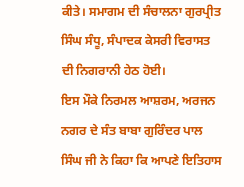ਕੀਤੇ। ਸਮਾਗਮ ਦੀ ਸੰਚਾਲਨਾ ਗੁਰਪ੍ਰੀਤ ਸਿੰਘ ਸੰਧੂ, ਸੰਪਾਦਕ ਕੇਸਰੀ ਵਿਰਾਸਤ ਦੀ ਨਿਗਰਾਨੀ ਹੇਠ ਹੋਈ।
ਇਸ ਮੌਕੇ ਨਿਰਮਲ ਆਸ਼ਰਮ, ਅਰਜਨ ਨਗਰ ਦੇ ਸੰਤ ਬਾਬਾ ਗੁਰਿੰਦਰ ਪਾਲ ਸਿੰਘ ਜੀ ਨੇ ਕਿਹਾ ਕਿ ਆਪਣੇ ਇਤਿਹਾਸ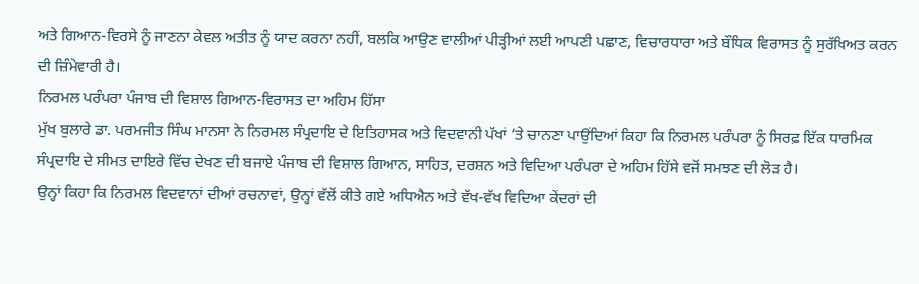ਅਤੇ ਗਿਆਨ-ਵਿਰਸੇ ਨੂੰ ਜਾਣਨਾ ਕੇਵਲ ਅਤੀਤ ਨੂੰ ਯਾਦ ਕਰਨਾ ਨਹੀਂ, ਬਲਕਿ ਆਉਣ ਵਾਲੀਆਂ ਪੀੜ੍ਹੀਆਂ ਲਈ ਆਪਣੀ ਪਛਾਣ, ਵਿਚਾਰਧਾਰਾ ਅਤੇ ਬੌਧਿਕ ਵਿਰਾਸਤ ਨੂੰ ਸੁਰੱਖਿਅਤ ਕਰਨ ਦੀ ਜ਼ਿੰਮੇਵਾਰੀ ਹੈ।
ਨਿਰਮਲ ਪਰੰਪਰਾ ਪੰਜਾਬ ਦੀ ਵਿਸ਼ਾਲ ਗਿਆਨ-ਵਿਰਾਸਤ ਦਾ ਅਹਿਮ ਹਿੱਸਾ
ਮੁੱਖ ਬੁਲਾਰੇ ਡਾ. ਪਰਮਜੀਤ ਸਿੰਘ ਮਾਨਸਾ ਨੇ ਨਿਰਮਲ ਸੰਪ੍ਰਦਾਇ ਦੇ ਇਤਿਹਾਸਕ ਅਤੇ ਵਿਦਵਾਨੀ ਪੱਖਾਂ ’ਤੇ ਚਾਨਣਾ ਪਾਉਂਦਿਆਂ ਕਿਹਾ ਕਿ ਨਿਰਮਲ ਪਰੰਪਰਾ ਨੂੰ ਸਿਰਫ਼ ਇੱਕ ਧਾਰਮਿਕ ਸੰਪ੍ਰਦਾਇ ਦੇ ਸੀਮਤ ਦਾਇਰੇ ਵਿੱਚ ਦੇਖਣ ਦੀ ਬਜਾਏ ਪੰਜਾਬ ਦੀ ਵਿਸ਼ਾਲ ਗਿਆਨ, ਸਾਹਿਤ, ਦਰਸ਼ਨ ਅਤੇ ਵਿਦਿਆ ਪਰੰਪਰਾ ਦੇ ਅਹਿਮ ਹਿੱਸੇ ਵਜੋਂ ਸਮਝਣ ਦੀ ਲੋੜ ਹੈ।
ਉਨ੍ਹਾਂ ਕਿਹਾ ਕਿ ਨਿਰਮਲ ਵਿਦਵਾਨਾਂ ਦੀਆਂ ਰਚਨਾਵਾਂ, ਉਨ੍ਹਾਂ ਵੱਲੋਂ ਕੀਤੇ ਗਏ ਅਧਿਐਨ ਅਤੇ ਵੱਖ-ਵੱਖ ਵਿਦਿਆ ਕੇਂਦਰਾਂ ਦੀ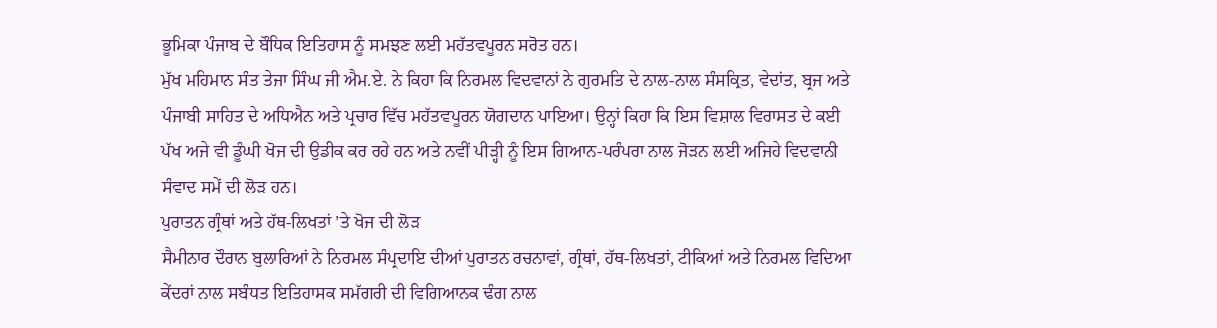ਭੂਮਿਕਾ ਪੰਜਾਬ ਦੇ ਬੌਧਿਕ ਇਤਿਹਾਸ ਨੂੰ ਸਮਝਣ ਲਈ ਮਹੱਤਵਪੂਰਨ ਸਰੋਤ ਹਨ।
ਮੁੱਖ ਮਹਿਮਾਨ ਸੰਤ ਤੇਜਾ ਸਿੰਘ ਜੀ ਐਮ.ਏ. ਨੇ ਕਿਹਾ ਕਿ ਨਿਰਮਲ ਵਿਦਵਾਨਾਂ ਨੇ ਗੁਰਮਤਿ ਦੇ ਨਾਲ-ਨਾਲ ਸੰਸਕ੍ਰਿਤ, ਵੇਦਾਂਤ, ਬ੍ਰਜ ਅਤੇ ਪੰਜਾਬੀ ਸਾਹਿਤ ਦੇ ਅਧਿਐਨ ਅਤੇ ਪ੍ਰਚਾਰ ਵਿੱਚ ਮਹੱਤਵਪੂਰਨ ਯੋਗਦਾਨ ਪਾਇਆ। ਉਨ੍ਹਾਂ ਕਿਹਾ ਕਿ ਇਸ ਵਿਸ਼ਾਲ ਵਿਰਾਸਤ ਦੇ ਕਈ ਪੱਖ ਅਜੇ ਵੀ ਡੂੰਘੀ ਖੋਜ ਦੀ ਉਡੀਕ ਕਰ ਰਹੇ ਹਨ ਅਤੇ ਨਵੀਂ ਪੀੜ੍ਹੀ ਨੂੰ ਇਸ ਗਿਆਨ-ਪਰੰਪਰਾ ਨਾਲ ਜੋੜਨ ਲਈ ਅਜਿਹੇ ਵਿਦਵਾਨੀ ਸੰਵਾਦ ਸਮੇਂ ਦੀ ਲੋੜ ਹਨ।
ਪੁਰਾਤਨ ਗ੍ਰੰਥਾਂ ਅਤੇ ਹੱਥ-ਲਿਖਤਾਂ ’ਤੇ ਖੋਜ ਦੀ ਲੋੜ
ਸੈਮੀਨਾਰ ਦੌਰਾਨ ਬੁਲਾਰਿਆਂ ਨੇ ਨਿਰਮਲ ਸੰਪ੍ਰਦਾਇ ਦੀਆਂ ਪੁਰਾਤਨ ਰਚਨਾਵਾਂ, ਗ੍ਰੰਥਾਂ, ਹੱਥ-ਲਿਖਤਾਂ, ਟੀਕਿਆਂ ਅਤੇ ਨਿਰਮਲ ਵਿਦਿਆ ਕੇਂਦਰਾਂ ਨਾਲ ਸਬੰਧਤ ਇਤਿਹਾਸਕ ਸਮੱਗਰੀ ਦੀ ਵਿਗਿਆਨਕ ਢੰਗ ਨਾਲ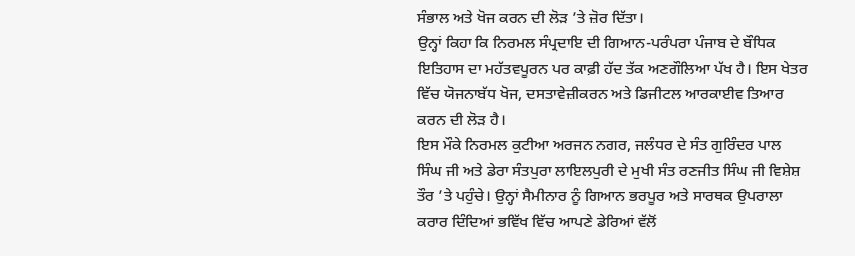ਸੰਭਾਲ ਅਤੇ ਖੋਜ ਕਰਨ ਦੀ ਲੋੜ ’ਤੇ ਜ਼ੋਰ ਦਿੱਤਾ।
ਉਨ੍ਹਾਂ ਕਿਹਾ ਕਿ ਨਿਰਮਲ ਸੰਪ੍ਰਦਾਇ ਦੀ ਗਿਆਨ-ਪਰੰਪਰਾ ਪੰਜਾਬ ਦੇ ਬੌਧਿਕ ਇਤਿਹਾਸ ਦਾ ਮਹੱਤਵਪੂਰਨ ਪਰ ਕਾਫ਼ੀ ਹੱਦ ਤੱਕ ਅਣਗੌਲਿਆ ਪੱਖ ਹੈ। ਇਸ ਖੇਤਰ ਵਿੱਚ ਯੋਜਨਾਬੱਧ ਖੋਜ, ਦਸਤਾਵੇਜ਼ੀਕਰਨ ਅਤੇ ਡਿਜੀਟਲ ਆਰਕਾਈਵ ਤਿਆਰ ਕਰਨ ਦੀ ਲੋੜ ਹੈ।
ਇਸ ਮੌਕੇ ਨਿਰਮਲ ਕੁਟੀਆ ਅਰਜਨ ਨਗਰ, ਜਲੰਧਰ ਦੇ ਸੰਤ ਗੁਰਿੰਦਰ ਪਾਲ ਸਿੰਘ ਜੀ ਅਤੇ ਡੇਰਾ ਸੰਤਪੁਰਾ ਲਾਇਲਪੁਰੀ ਦੇ ਮੁਖੀ ਸੰਤ ਰਣਜੀਤ ਸਿੰਘ ਜੀ ਵਿਸ਼ੇਸ਼ ਤੌਰ ’ਤੇ ਪਹੁੰਚੇ। ਉਨ੍ਹਾਂ ਸੈਮੀਨਾਰ ਨੂੰ ਗਿਆਨ ਭਰਪੂਰ ਅਤੇ ਸਾਰਥਕ ਉਪਰਾਲਾ ਕਰਾਰ ਦਿੰਦਿਆਂ ਭਵਿੱਖ ਵਿੱਚ ਆਪਣੇ ਡੇਰਿਆਂ ਵੱਲੋਂ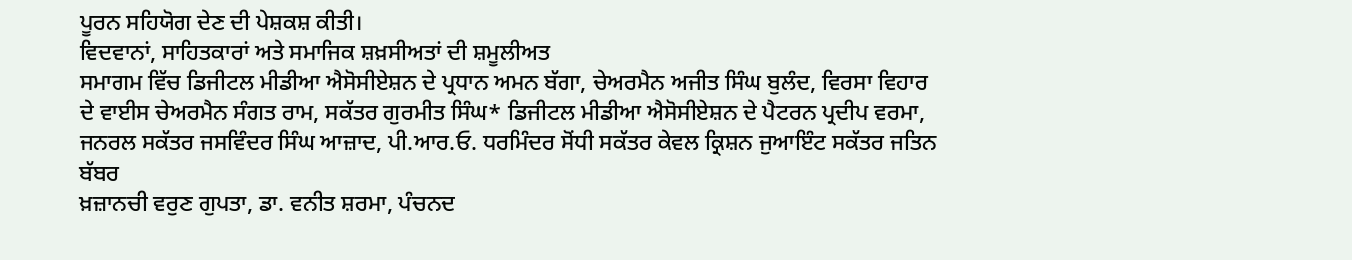ਪੂਰਨ ਸਹਿਯੋਗ ਦੇਣ ਦੀ ਪੇਸ਼ਕਸ਼ ਕੀਤੀ।
ਵਿਦਵਾਨਾਂ, ਸਾਹਿਤਕਾਰਾਂ ਅਤੇ ਸਮਾਜਿਕ ਸ਼ਖ਼ਸੀਅਤਾਂ ਦੀ ਸ਼ਮੂਲੀਅਤ
ਸਮਾਗਮ ਵਿੱਚ ਡਿਜੀਟਲ ਮੀਡੀਆ ਐਸੋਸੀਏਸ਼ਨ ਦੇ ਪ੍ਰਧਾਨ ਅਮਨ ਬੱਗਾ, ਚੇਅਰਮੈਨ ਅਜੀਤ ਸਿੰਘ ਬੁਲੰਦ, ਵਿਰਸਾ ਵਿਹਾਰ ਦੇ ਵਾਈਸ ਚੇਅਰਮੈਨ ਸੰਗਤ ਰਾਮ, ਸਕੱਤਰ ਗੁਰਮੀਤ ਸਿੰਘ* ਡਿਜੀਟਲ ਮੀਡੀਆ ਐਸੋਸੀਏਸ਼ਨ ਦੇ ਪੈਟਰਨ ਪ੍ਰਦੀਪ ਵਰਮਾ, ਜਨਰਲ ਸਕੱਤਰ ਜਸਵਿੰਦਰ ਸਿੰਘ ਆਜ਼ਾਦ, ਪੀ.ਆਰ.ਓ. ਧਰਮਿੰਦਰ ਸੋਂਧੀ ਸਕੱਤਰ ਕੇਵਲ ਕ੍ਰਿਸ਼ਨ ਜੁਆਇੰਟ ਸਕੱਤਰ ਜਤਿਨ ਬੱਬਰ
ਖ਼ਜ਼ਾਨਚੀ ਵਰੁਣ ਗੁਪਤਾ, ਡਾ. ਵਨੀਤ ਸ਼ਰਮਾ, ਪੰਚਨਦ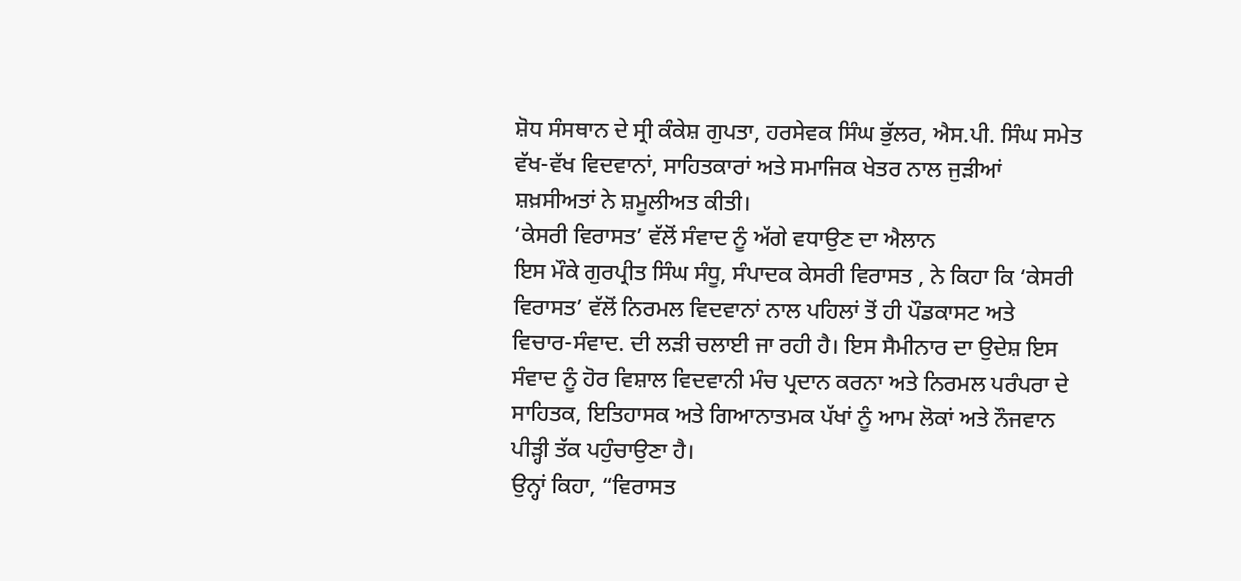ਸ਼ੋਧ ਸੰਸਥਾਨ ਦੇ ਸ੍ਰੀ ਕੰਕੇਸ਼ ਗੁਪਤਾ, ਹਰਸੇਵਕ ਸਿੰਘ ਭੁੱਲਰ, ਐਸ.ਪੀ. ਸਿੰਘ ਸਮੇਤ ਵੱਖ-ਵੱਖ ਵਿਦਵਾਨਾਂ, ਸਾਹਿਤਕਾਰਾਂ ਅਤੇ ਸਮਾਜਿਕ ਖੇਤਰ ਨਾਲ ਜੁੜੀਆਂ ਸ਼ਖ਼ਸੀਅਤਾਂ ਨੇ ਸ਼ਮੂਲੀਅਤ ਕੀਤੀ।
‘ਕੇਸਰੀ ਵਿਰਾਸਤ’ ਵੱਲੋਂ ਸੰਵਾਦ ਨੂੰ ਅੱਗੇ ਵਧਾਉਣ ਦਾ ਐਲਾਨ
ਇਸ ਮੌਕੇ ਗੁਰਪ੍ਰੀਤ ਸਿੰਘ ਸੰਧੂ, ਸੰਪਾਦਕ ਕੇਸਰੀ ਵਿਰਾਸਤ , ਨੇ ਕਿਹਾ ਕਿ ‘ਕੇਸਰੀ ਵਿਰਾਸਤ’ ਵੱਲੋਂ ਨਿਰਮਲ ਵਿਦਵਾਨਾਂ ਨਾਲ ਪਹਿਲਾਂ ਤੋਂ ਹੀ ਪੌਡਕਾਸਟ ਅਤੇ ਵਿਚਾਰ-ਸੰਵਾਦ. ਦੀ ਲੜੀ ਚਲਾਈ ਜਾ ਰਹੀ ਹੈ। ਇਸ ਸੈਮੀਨਾਰ ਦਾ ਉਦੇਸ਼ ਇਸ ਸੰਵਾਦ ਨੂੰ ਹੋਰ ਵਿਸ਼ਾਲ ਵਿਦਵਾਨੀ ਮੰਚ ਪ੍ਰਦਾਨ ਕਰਨਾ ਅਤੇ ਨਿਰਮਲ ਪਰੰਪਰਾ ਦੇ ਸਾਹਿਤਕ, ਇਤਿਹਾਸਕ ਅਤੇ ਗਿਆਨਾਤਮਕ ਪੱਖਾਂ ਨੂੰ ਆਮ ਲੋਕਾਂ ਅਤੇ ਨੌਜਵਾਨ ਪੀੜ੍ਹੀ ਤੱਕ ਪਹੁੰਚਾਉਣਾ ਹੈ।
ਉਨ੍ਹਾਂ ਕਿਹਾ, “ਵਿਰਾਸਤ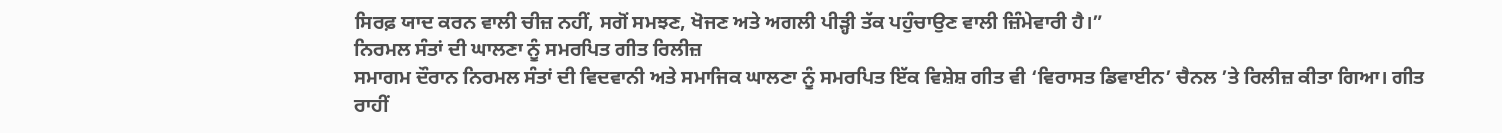ਸਿਰਫ਼ ਯਾਦ ਕਰਨ ਵਾਲੀ ਚੀਜ਼ ਨਹੀਂ, ਸਗੋਂ ਸਮਝਣ, ਖੋਜਣ ਅਤੇ ਅਗਲੀ ਪੀੜ੍ਹੀ ਤੱਕ ਪਹੁੰਚਾਉਣ ਵਾਲੀ ਜ਼ਿੰਮੇਵਾਰੀ ਹੈ।”
ਨਿਰਮਲ ਸੰਤਾਂ ਦੀ ਘਾਲਣਾ ਨੂੰ ਸਮਰਪਿਤ ਗੀਤ ਰਿਲੀਜ਼
ਸਮਾਗਮ ਦੌਰਾਨ ਨਿਰਮਲ ਸੰਤਾਂ ਦੀ ਵਿਦਵਾਨੀ ਅਤੇ ਸਮਾਜਿਕ ਘਾਲਣਾ ਨੂੰ ਸਮਰਪਿਤ ਇੱਕ ਵਿਸ਼ੇਸ਼ ਗੀਤ ਵੀ ‘ਵਿਰਾਸਤ ਡਿਵਾਈਨ’ ਚੈਨਲ ’ਤੇ ਰਿਲੀਜ਼ ਕੀਤਾ ਗਿਆ। ਗੀਤ ਰਾਹੀਂ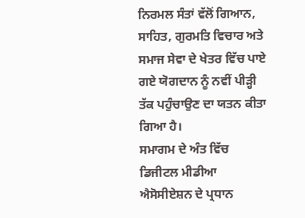ਨਿਰਮਲ ਸੰਤਾਂ ਵੱਲੋਂ ਗਿਆਨ, ਸਾਹਿਤ, ਗੁਰਮਤਿ ਵਿਚਾਰ ਅਤੇ ਸਮਾਜ ਸੇਵਾ ਦੇ ਖੇਤਰ ਵਿੱਚ ਪਾਏ ਗਏ ਯੋਗਦਾਨ ਨੂੰ ਨਵੀਂ ਪੀੜ੍ਹੀ ਤੱਕ ਪਹੁੰਚਾਉਣ ਦਾ ਯਤਨ ਕੀਤਾ ਗਿਆ ਹੈ।
ਸਮਾਗਮ ਦੇ ਅੰਤ ਵਿੱਚ ਡਿਜੀਟਲ ਮੀਡੀਆ ਐਸੋਸੀਏਸ਼ਨ ਦੇ ਪ੍ਰਧਾਨ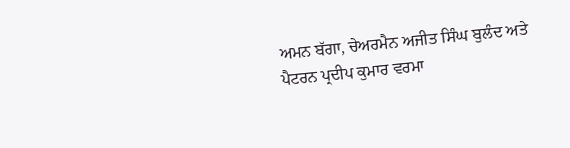ਅਮਨ ਬੱਗਾ, ਚੇਅਰਮੈਨ ਅਜੀਤ ਸਿੰਘ ਬੁਲੰਦ ਅਤੇ ਪੈਟਰਨ ਪ੍ਰਦੀਪ ਕੁਮਾਰ ਵਰਮਾ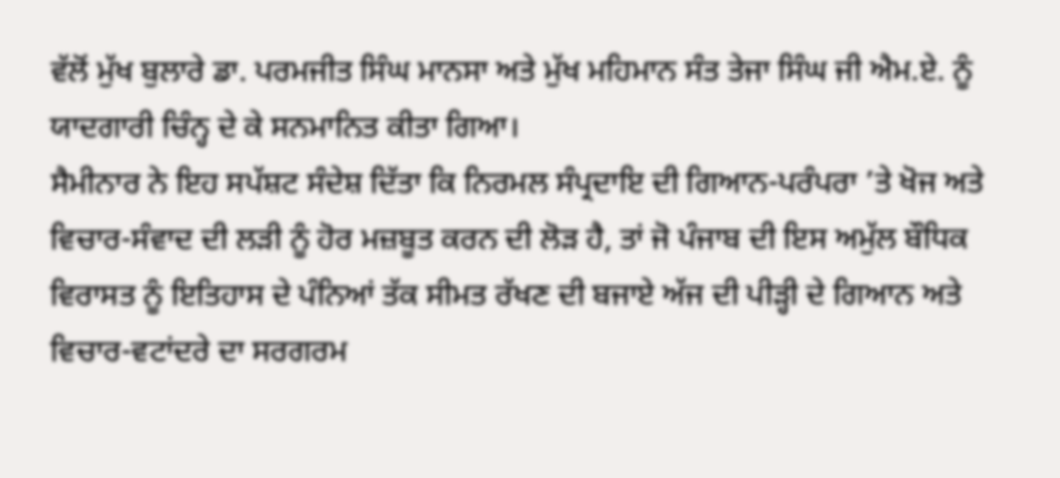ਵੱਲੋਂ ਮੁੱਖ ਬੁਲਾਰੇ ਡਾ. ਪਰਮਜੀਤ ਸਿੰਘ ਮਾਨਸਾ ਅਤੇ ਮੁੱਖ ਮਹਿਮਾਨ ਸੰਤ ਤੇਜਾ ਸਿੰਘ ਜੀ ਐਮ.ਏ. ਨੂੰ ਯਾਦਗਾਰੀ ਚਿੰਨ੍ਹ ਦੇ ਕੇ ਸਨਮਾਨਿਤ ਕੀਤਾ ਗਿਆ।
ਸੈਮੀਨਾਰ ਨੇ ਇਹ ਸਪੱਸ਼ਟ ਸੰਦੇਸ਼ ਦਿੱਤਾ ਕਿ ਨਿਰਮਲ ਸੰਪ੍ਰਦਾਇ ਦੀ ਗਿਆਨ-ਪਰੰਪਰਾ ’ਤੇ ਖੋਜ ਅਤੇ ਵਿਚਾਰ-ਸੰਵਾਦ ਦੀ ਲੜੀ ਨੂੰ ਹੋਰ ਮਜ਼ਬੂਤ ਕਰਨ ਦੀ ਲੋੜ ਹੈ, ਤਾਂ ਜੋ ਪੰਜਾਬ ਦੀ ਇਸ ਅਮੁੱਲ ਬੌਧਿਕ ਵਿਰਾਸਤ ਨੂੰ ਇਤਿਹਾਸ ਦੇ ਪੰਨਿਆਂ ਤੱਕ ਸੀਮਤ ਰੱਖਣ ਦੀ ਬਜਾਏ ਅੱਜ ਦੀ ਪੀੜ੍ਹੀ ਦੇ ਗਿਆਨ ਅਤੇ ਵਿਚਾਰ-ਵਟਾਂਦਰੇ ਦਾ ਸਰਗਰਮ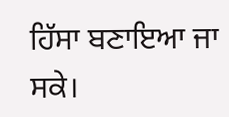ਹਿੱਸਾ ਬਣਾਇਆ ਜਾ ਸਕੇ।